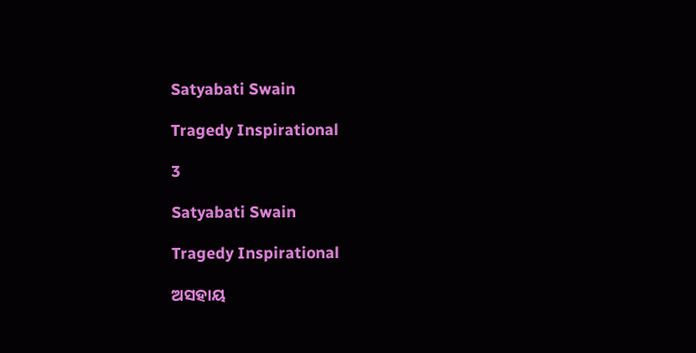Satyabati Swain

Tragedy Inspirational

3

Satyabati Swain

Tragedy Inspirational

ଅସହାୟ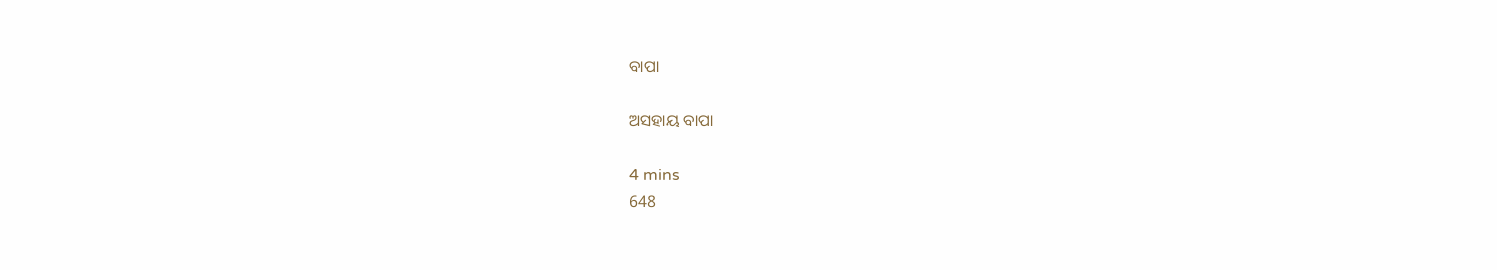ବାପା

ଅସହାୟ ବାପା

4 mins
648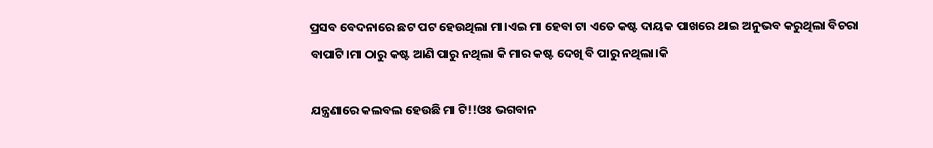ପ୍ରସବ ବେଦନାରେ ଛଟ ପଟ ହେଉଥିଲା ମା।ଏଇ ମା ହେବା ଟା ଏତେ କଷ୍ଟ ଦାୟକ ପାଖରେ ଥାଇ ଅନୁଭବ କରୁଥିଲା ବିଚରା ବାପାଟି।ମା ଠାରୁ କଷ୍ଟ ଆଣି ପାରୁ ନଥିଲା କି ମାର କଷ୍ଟ ଦେଖି ବି ପାରୁ ନଥିଲା।କି

ଯନ୍ତ୍ରଣାରେ କଲବଲ ହେଉଛି ମା ଟି!!ଓଃ ଭଗବାନ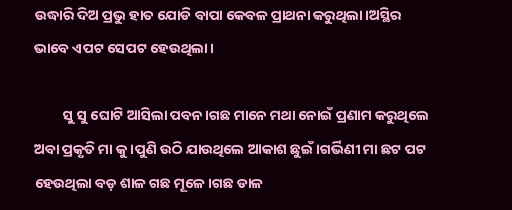ଉଦ୍ଧାରି ଦିଅ ପ୍ରଭୁ ହାତ ଯୋଡି ବାପା କେବଳ ପ୍ରାଥନା କରୁଥିଲା।ଅସ୍ଥିର ଭାବେ ଏପଟ ସେପଟ ହେଉଥିଲା।

         ସୁ ସୁ ଘୋଟି ଆସିଲା ପବନ।ଗଛ ମାନେ ମଥା ନୋଇଁ ପ୍ରଣାମ କରୁଥିଲେ ଅବା ପ୍ରକୃତି ମା କୁ।ପୁଣି ଉଠି ଯାଉଥିଲେ ଆକାଶ ଛୁଇଁ।ଗର୍ଭିଣୀ ମା ଛଟ ପଟ ହେଉଥିଲା ବଡ଼ ଶାଳ ଗଛ ମୂଳେ।ଗଛ ଡାଳ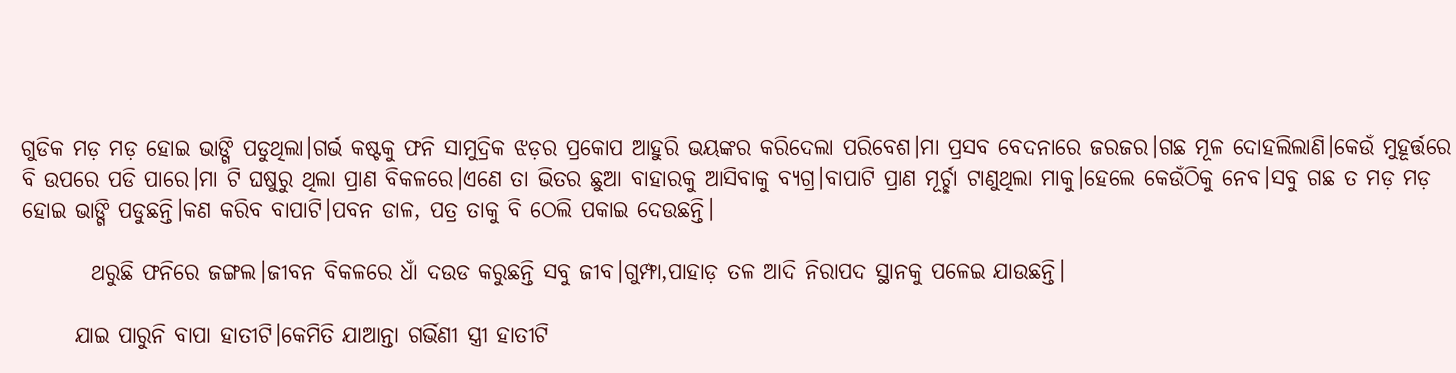ଗୁଡିକ ମଡ଼ ମଡ଼ ହୋଇ ଭାଙ୍ଗି ପଡୁଥିଲା।ଗର୍ଭ କଷ୍ଟକୁ ଫନି ସାମୁଦ୍ରିକ ଝଡ଼ର ପ୍ରକୋପ ଆହୁରି ଭୟଙ୍କର କରିଦେଲା ପରିବେଶ।ମା ପ୍ରସବ ବେଦନାରେ ଜରଜର।ଗଛ ମୂଳ ଦୋହଲିଲାଣି।କେଉଁ ମୁହୂର୍ତ୍ତରେ ବି ଉପରେ ପଡି ପାରେ।ମା ଟି ଘଷୁରୁ ଥିଲା ପ୍ରାଣ ବିକଳରେ।ଏଣେ ତା ଭିତର ଛୁଆ ବାହାରକୁ ଆସିବାକୁ ବ୍ୟଗ୍ର।ବାପାଟି ପ୍ରାଣ ମୂର୍ଚ୍ଛା ଟାଣୁଥିଲା ମାକୁ।ହେଲେ କେଉଁଠିକୁ ନେବ।ସବୁ ଗଛ ତ ମଡ଼ ମଡ଼ ହୋଇ ଭାଙ୍ଗି ପଡୁଛନ୍ତି।କଣ କରିବ ବାପାଟି।ପବନ ଡାଳ, ପତ୍ର ତାକୁ ବି ଠେଲି ପକାଇ ଦେଉଛନ୍ତି।

        ଥରୁଛି ଫନିରେ ଜଙ୍ଗଲ।ଜୀବନ ବିକଳରେ ଧାଁ ଦଉଡ କରୁଛନ୍ତି ସବୁ ଜୀବ।ଗୁମ୍ଫା,ପାହାଡ଼ ତଳ ଆଦି ନିରାପଦ ସ୍ଥାନକୁ ପଳେଇ ଯାଉଛନ୍ତି।

      ଯାଇ ପାରୁନି ବାପା ହାତୀଟି।କେମିତି ଯାଆନ୍ତା ଗର୍ଭିଣୀ ସ୍ତ୍ରୀ ହାତୀଟି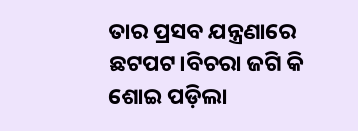ତାର ପ୍ରସବ ଯନ୍ତ୍ରଣାରେ ଛଟପଟ।ବିଚରା ଜଗି କି ଶୋଇ ପଡ଼ିଲା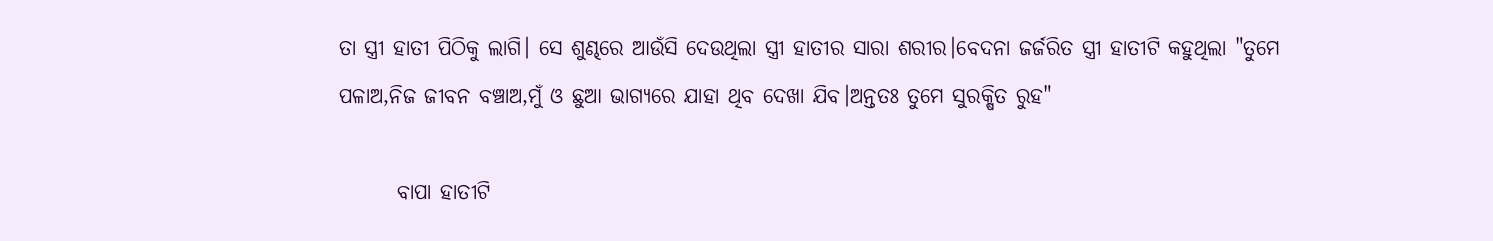ତା ସ୍ତ୍ରୀ ହାତୀ ପିଠିକୁ ଲାଗି। ସେ ଶୁଣ୍ଢରେ ଆଉଁସି ଦେଉଥିଲା ସ୍ତ୍ରୀ ହାତୀର ସାରା ଶରୀର।ବେଦନା ଜର୍ଜରିତ ସ୍ତ୍ରୀ ହାତୀଟି କହୁଥିଲା "ତୁମେ ପଳାଅ,ନିଜ ଜୀବନ ବଞ୍ଚାଅ,ମୁଁ ଓ ଛୁଆ ଭାଗ୍ୟରେ ଯାହା ଥିବ ଦେଖା ଯିବ।ଅନ୍ତତଃ ତୁମେ ସୁରକ୍ଷିତ ରୁହ"

       ବାପା ହାତୀଟି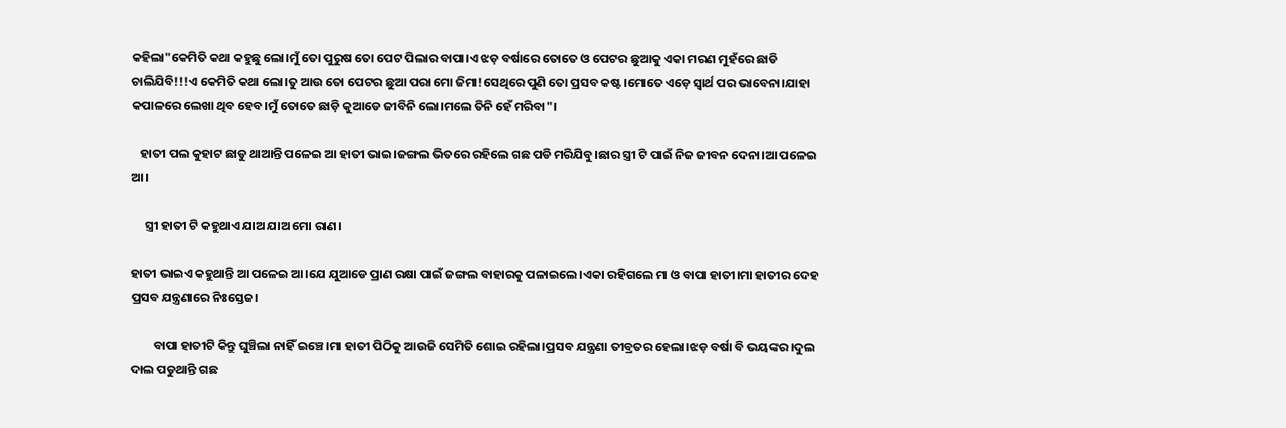କହିଲା"କେମିତି କଥା କହୁଛୁ ଲୋ।ମୁଁ ତୋ ପୁରୁଷ ତୋ ପେଟ ପିଲାର ବାପା।ଏ ଝଡ଼ ବର୍ଷାରେ ତୋତେ ଓ ପେଟର ଛୁଆକୁ ଏକା ମରଣ ମୁହଁରେ ଛାଡି ଚାଲିଯିବି!!!ଏ କେମିତି କଥା ଲୋ।ତୁ ଆଉ ତୋ ପେଟର ଛୁଆ ପରା ମୋ ଜିମା!ସେଥିରେ ପୁଣି ତୋ ପ୍ରସବ କଷ୍ଟ।ମୋତେ ଏଡ଼େ ସ୍ୱାର୍ଥ ପର ଭାବେନା।ଯାହା କପାଳରେ ଲେଖା ଥିବ ହେବ।ମୁଁ ତୋତେ ଛାଡ଼ି କୁଆଡେ ଜୀବିନି ଲୋ।ମଲେ ତିନି ହେଁ ମରିବା"।

   ହାତୀ ପଲ କୁହାଟ ଛାଡୁ ଥାଆନ୍ତି ପଳେଇ ଆ ହାତୀ ଭାଇ।ଜଙ୍ଗଲ ଭିତରେ ରହିଲେ ଗଛ ପଡି ମରିଯିବୁ।ଛାର ସ୍ତ୍ରୀ ଟି ପାଇଁ ନିଜ ଜୀବନ ଦେନା।ଆ ପଳେଇ ଆ।

     ସ୍ତ୍ରୀ ହାତୀ ଟି କହୁଥାଏ ଯାଅ ଯାଅ ମୋ ରାଣ।

ହାତୀ ଭାଇଏ କହୁଥାନ୍ତି ଆ ପଳେଇ ଆ।ଯେ ଯୁଆଡେ ପ୍ରାଣ ରକ୍ଷା ପାଇଁ ଜଙ୍ଗଲ ବାହାରକୁ ପଳାଇଲେ।ଏକା ରହିଗଲେ ମା ଓ ବାପା ହାତୀ।ମା ହାତୀର ଦେହ ପ୍ରସବ ଯନ୍ତ୍ରଣାରେ ନିଃସ୍ତେଜ।

        ବାପା ହାତୀଟି କିନ୍ତୁ ଘୁଞ୍ଚିଲା ନାହିଁ ଇଞ୍ଚେ।ମା ହାତୀ ପିଠିକୁ ଆଉଜି ସେମିତି ଶୋଇ ରହିଲା।ପ୍ରସବ ଯନ୍ତ୍ରଣା ତୀବ୍ରତର ହେଲା।ଝଡ଼ ବର୍ଷା ବି ଭୟଙ୍କର।ଦୁଲ ଦାଲ ପଡୁଥାନ୍ତି ଗଛ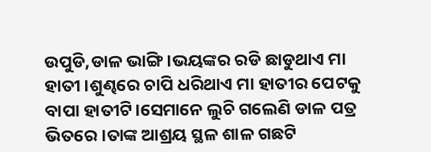ଉପୁଡି,ଡାଳ ଭାଙ୍ଗି।ଭୟଙ୍କର ରଡି ଛାଡୁଥାଏ ମା ହାତୀ।ଶୁଣ୍ଢରେ ଚାପି ଧରିଥାଏ ମା ହାତୀର ପେଟକୁ ବାପା ହାତୀଟି।ସେମାନେ ଲୁଚି ଗଲେଣି ଡାଳ ପତ୍ର ଭିତରେ।ତାଙ୍କ ଆଶ୍ରୟ ସ୍ଥଳ ଶାଳ ଗଛଟି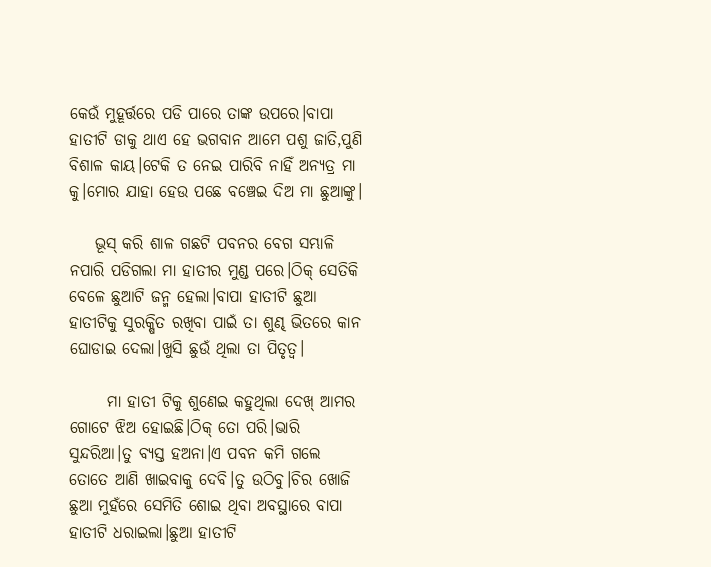କେଉଁ ମୁହୂର୍ତ୍ତରେ ପଡି ପାରେ ତାଙ୍କ ଉପରେ।ବାପା ହାତୀଟି ଡାକୁ ଥାଏ ହେ ଭଗବାନ ଆମେ ପଶୁ ଜାତି,ପୁଣି ବିଶାଳ କାୟ।ଟେକି ତ ନେଇ ପାରିବି ନାହିଁ ଅନ୍ୟତ୍ର ମା କୁ।ମୋର ଯାହା ହେଉ ପଛେ ବଞ୍ଚେଇ ଦିଅ ମା ଛୁଆଙ୍କୁ।

    ଭୂସ୍ କରି ଶାଳ ଗଛଟି ପବନର ବେଗ ସମ୍ଭାଳି ନପାରି ପଡିଗଲା ମା ହାତୀର ମୁଣ୍ଡ ପରେ।ଠିକ୍ ସେତିକି ବେଳେ ଛୁଆଟି ଜନ୍ମ ହେଲା।ବାପା ହାତୀଟି ଛୁଆ ହାତୀଟିକୁ ସୁରକ୍ଷିତ ରଖିବା ପାଇଁ ତା ଶୁଣ୍ଢ ଭିତରେ କାନ ଘୋଡାଇ ଦେଲା।ଖୁସି ଛୁଉଁ ଥିଲା ତା ପିତୃତ୍ୱ।

      ମା ହାତୀ ଟିକୁ ଶୁଣେଇ କହୁଥିଲା ଦେଖ୍ ଆମର ଗୋଟେ ଝିଅ ହୋଇଛି।ଠିକ୍ ତୋ ପରି।ଭାରି ସୁନ୍ଦରିଆ।ତୁ ବ୍ୟସ୍ତ ହଅନା।ଏ ପବନ କମି ଗଲେ ତୋତେ ଆଣି ଖାଇବାକୁ ଦେବି।ତୁ ଉଠିବୁ।ଚିର ଖୋଜି ଛୁଆ ମୁହଁରେ ସେମିତି ଶୋଇ ଥିବା ଅବସ୍ଥାରେ ବାପା ହାତୀଟି ଧରାଇଲା।ଛୁଆ ହାତୀଟି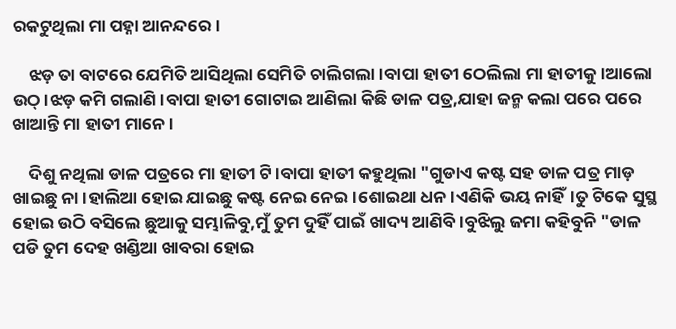ରକଟୁଥିଲା ମା ପହ୍ନା ଆନନ୍ଦରେ।

    ଝଡ଼ ତା ବାଟରେ ଯେମିତି ଆସିଥିଲା ସେମିତି ଚାଲିଗଲା।ବାପା ହାତୀ ଠେଲିଲା ମା ହାତୀକୁ।ଆଲୋ ଉଠ୍।ଝଡ଼ କମି ଗଲାଣି।ବାପା ହାତୀ ଗୋଟାଇ ଆଣିଲା କିଛି ଡାଳ ପତ୍ର,ଯାହା ଜନ୍ମ କଲା ପରେ ପରେ ଖାଆନ୍ତି ମା ହାତୀ ମାନେ।

    ଦିଶୁ ନଥିଲା ଡାଳ ପତ୍ରରେ ମା ହାତୀ ଟି।ବାପା ହାତୀ କହୁଥିଲା "ଗୁଡାଏ କଷ୍ଟ ସହ ଡାଳ ପତ୍ର ମାଡ଼ ଖାଇଛୁ ନା।ହାଲିଆ ହୋଇ ଯାଇଛୁ କଷ୍ଟ ନେଇ ନେଇ।ଶୋଇଥା ଧନ।ଏଣିକି ଭୟ ନାହିଁ।ତୁ ଟିକେ ସୁସ୍ଥ ହୋଇ ଉଠି ବସିଲେ ଛୁଆକୁ ସମ୍ଭାଳିବୁ,ମୁଁ ତୁମ ଦୁହିଁ ପାଇଁ ଖାଦ୍ୟ ଆଣିବି।ବୁଝିଲୁ ଜମା କହିବୁନି "ଡାଳ ପଡି ତୁମ ଦେହ ଖଣ୍ଡିଆ ଖାବରା ହୋଇ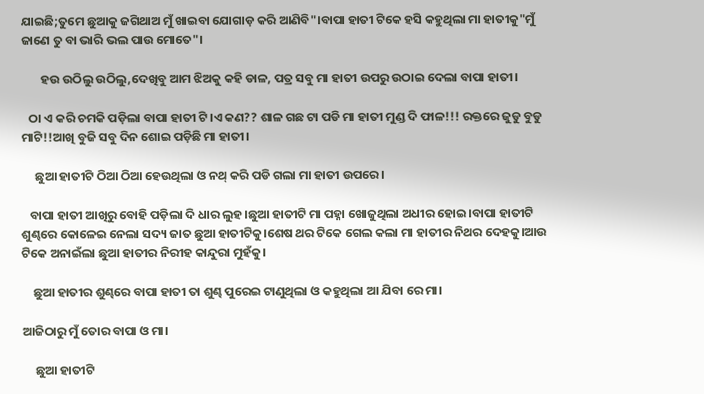ଯାଇଛି;ତୁମେ ଛୁଆକୁ ଜଗିଥାଅ ମୁଁ ଖାଇବା ଯୋଗାଡ଼ କରି ଆଣିବି"।ବାପା ହାତୀ ଟିକେ ହସି କହୁଥିଲା ମା ହାତୀକୁ"ମୁଁ ଜାଣେ ତୁ ବା ଭାରି ଭଲ ପାଉ ମୋତେ"।

       ହଉ ଉଠିଲୁ ଉଠିଲୁ,ଦେଖିବୁ ଆମ ଝିଅକୁ କହି ଡାଳ, ପତ୍ର ସବୁ ମା ହାତୀ ଉପରୁ ଉଠାଇ ଦେଲା ବାପା ହାତୀ।

   ଠା ଏ କରି ଚମକି ପଡ଼ିଲା ବାପା ହାତୀ ଟି।ଏ କଣ?? ଶାଳ ଗଛ ଟା ପଡି ମା ହାତୀ ମୁଣ୍ଡ ଦି ଫାଳ!!! ରକ୍ତରେ ଜୁଡୁ ବୁଡୁ ମାଟି!!ଆଖି ବୁଜି ସବୁ ଦିନ ଶୋଇ ପଡ଼ିଛି ମା ହାତୀ।

     ଛୁଆ ହାତୀଟି ଠିଆ ଠିଆ ହେଉଥିଲା ଓ ନଥ୍ କରି ପଡି ଗଲା ମା ହାତୀ ଉପରେ।

   ବାପା ହାତୀ ଆଖିରୁ ବୋହି ପଡ଼ିଲା ଦି ଧାର ଲୁହ।ଛୁଆ ହାତୀଟି ମା ପହ୍ନା ଖୋଜୁଥିଲା ଅଧୀର ହୋଇ।ବାପା ହାତୀଟି ଶୁଣ୍ଢରେ କୋଳେଇ ନେଲା ସଦ୍ୟ ଜାତ ଛୁଆ ହାତୀଟିକୁ।ଶେଷ ଥର ଟିକେ ଗେଲ କଲା ମା ହାତୀର ନିଥର ଦେହକୁ।ଆଉ ଟିକେ ଅନାଇଁଲା ଛୁଆ ହାତୀର ନିରୀହ କାନ୍ଦୁରା ମୁହଁକୁ।

    ଛୁଆ ହାତୀର ଶୁଣ୍ଢରେ ବାପା ହାତୀ ତା ଶୁଣ୍ଢ ପୁରେଇ ଟାଣୁଥିଲା ଓ କହୁଥିଲା ଆ ଯିବା ରେ ମା।

ଆଜିଠାରୁ ମୁଁ ତୋର ବାପା ଓ ମା।

     ଛୁଆ ହାତୀଟି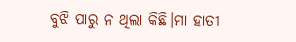ବୁଝି ପାରୁ ନ ଥିଲା କିଛି।ମା ହାତୀ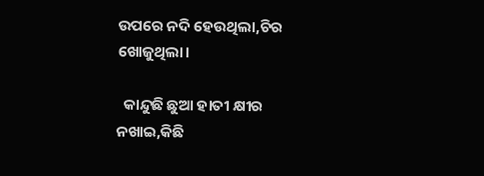ଉପରେ ନଦି ହେଉଥିଲା,ଚିର ଖୋଜୁଥିଲା।

  କାନ୍ଦୁଛି ଛୁଆ ହାତୀ କ୍ଷୀର ନଖାଇ,କିଛି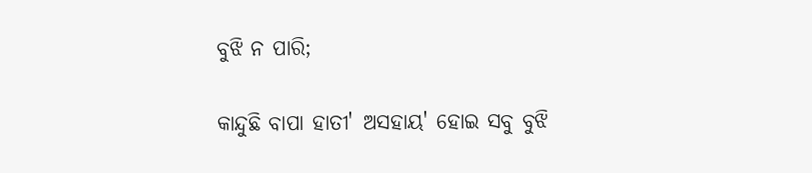ବୁଝି ନ ପାରି;

କାନ୍ଦୁଛି ବାପା ହାତୀ' ଅସହାୟ' ହୋଇ ସବୁ ବୁଝି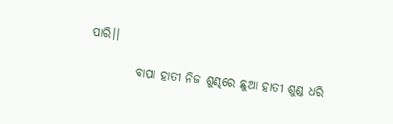ପାରି।।

          ବାପା ହାତୀ ନିଜ ଶୁଣ୍ଢରେ ଛୁଆ ହାତୀ ଶୁଣ୍ଡ ଧରି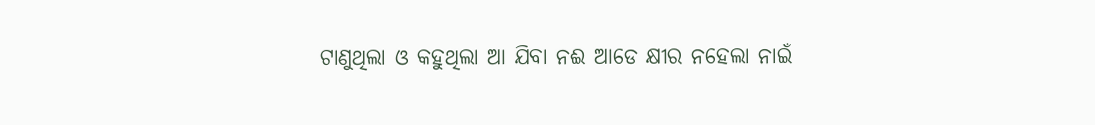ଟାଣୁଥିଲା ଓ କହୁଥିଲା ଆ ଯିବା ନଈ ଆଡେ କ୍ଷୀର ନହେଲା ନାଇଁ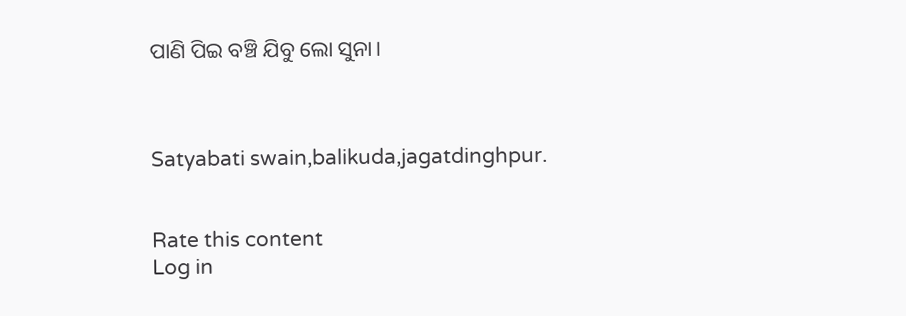ପାଣି ପିଇ ବଞ୍ଚି ଯିବୁ ଲୋ ସୁନା।



Satyabati swain,balikuda,jagatdinghpur.


Rate this content
Log in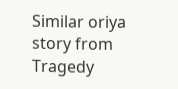Similar oriya story from Tragedy